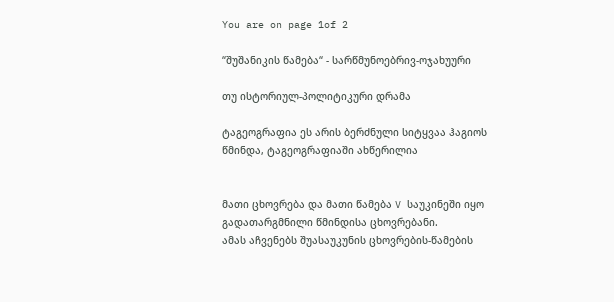You are on page 1of 2

“შუშანიკის წამება“ - სარწმუნოებრივ-ოჯახუური

თუ ისტორიულ-პოლიტიკური დრამა

ტაგეოგრაფია ეს არის ბერძნული სიტყვაა ჰაგიოს წმინდა, ტაგეოგრაფიაში ახწერილია


მათი ცხოვრება და მათი წამება V საუკინეში იყო გადათარგმნილი წმინდისა ცხოვრებანი.
ამას აჩვენებს შუასაუკუნის ცხოვრების-წამების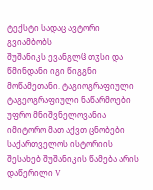ტექსტი სადაც ავტორი გვიამბობს
შუშანიკს ევანგლჱ თჳსი და წმინდანი იგი წიგგნი მოწამეთანი. ტაგიოგრაფიული
ტაგეოგრაფიული ნაწარმოები უფრო მნიშვნელოვანია იმიტორო მათ აქვთ ცნობები
საქართველოს ისტორიის შესახებ შუშანიკის წამება არის დაწერილი V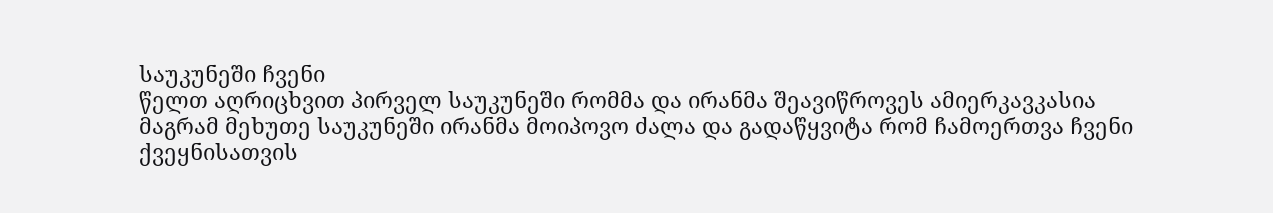საუკუნეში ჩვენი
წელთ აღრიცხვით პირველ საუკუნეში რომმა და ირანმა შეავიწროვეს ამიერკავკასია
მაგრამ მეხუთე საუკუნეში ირანმა მოიპოვო ძალა და გადაწყვიტა რომ ჩამოერთვა ჩვენი
ქვეყნისათვის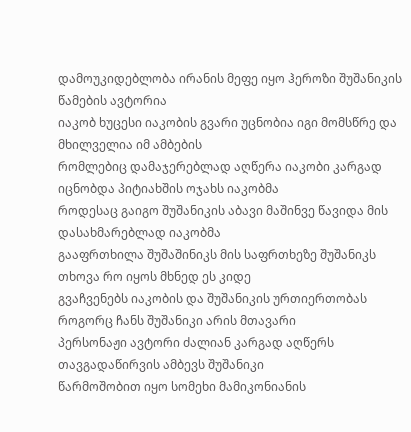დამოუკიდებლობა ირანის მეფე იყო ჰეროზი შუშანიკის წამების ავტორია
იაკობ ხუცესი იაკობის გვარი უცნობია იგი მომსწრე და მხილველია იმ ამბების
რომლებიც დამაჯერებლად აღწერა იაკობი კარგად იცნობდა პიტიახშის ოჯახს იაკობმა
როდესაც გაიგო შუშანიკის აბავი მაშინვე წავიდა მის დასახმარებლად იაკობმა
გააფრთხილა შუშაშინიკს მის საფრთხეზე შუშანიკს თხოვა რო იყოს მხნედ ეს კიდე
გვაჩვენებს იაკობის და შუშანიკის ურთიერთობას როგორც ჩანს შუშანიკი არის მთავარი
პერსონაჟი ავტორი ძალიან კარგად აღწერს თავგადაწირვის ამბევს შუშანიკი
წარმოშობით იყო სომეხი მამიკონიანის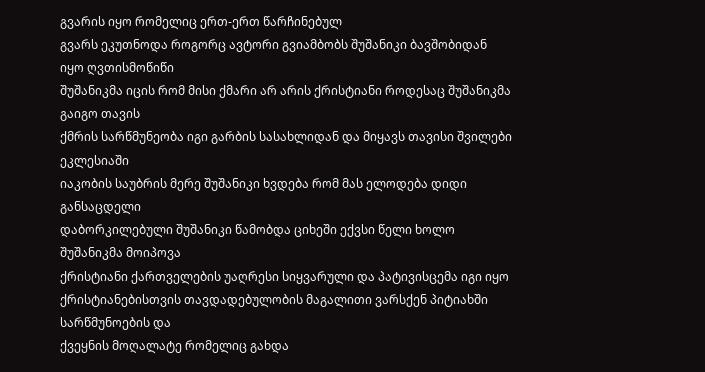გვარის იყო რომელიც ერთ-ერთ წარჩინებულ
გვარს ეკუთნოდა როგორც ავტორი გვიამბობს შუშანიკი ბავშობიდან იყო ღვთისმოწიწი
შუშანიკმა იცის რომ მისი ქმარი არ არის ქრისტიანი როდესაც შუშანიკმა გაიგო თავის
ქმრის სარწმუნეობა იგი გარბის სასახლიდან და მიყავს თავისი შვილები ეკლესიაში
იაკობის საუბრის მერე შუშანიკი ხვდება რომ მას ელოდება დიდი განსაცდელი
დაბორკილებული შუშანიკი წამობდა ციხეში ექვსი წელი ხოლო შუშანიკმა მოიპოვა
ქრისტიანი ქართველების უაღრესი სიყვარული და პატივისცემა იგი იყო
ქრისტიანებისთვის თავდადებულობის მაგალითი ვარსქენ პიტიახში სარწმუნოების და
ქვეყნის მოღალატე რომელიც გახდა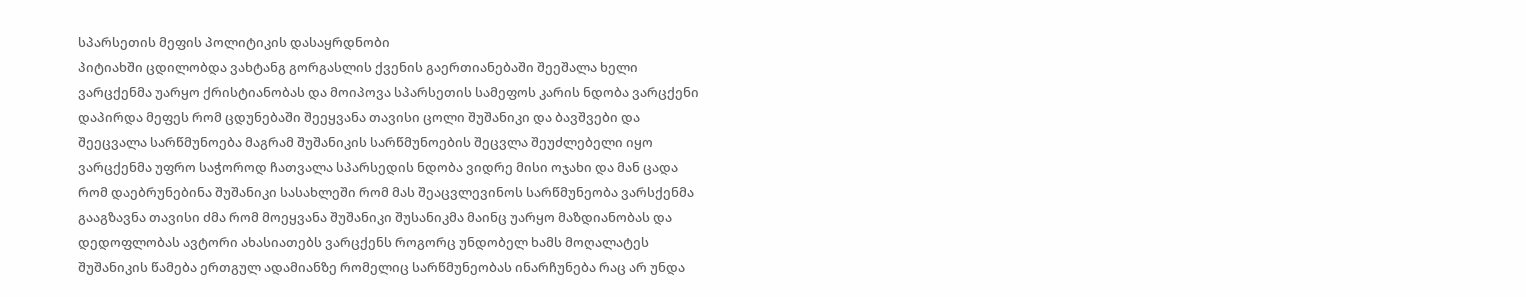სპარსეთის მეფის პოლიტიკის დასაყრდნობი
პიტიახში ცდილობდა ვახტანგ გორგასლის ქვენის გაერთიანებაში შეეშალა ხელი
ვარცქენმა უარყო ქრისტიანობას და მოიპოვა სპარსეთის სამეფოს კარის ნდობა ვარცქენი
დაპირდა მეფეს რომ ცდუნებაში შეეყვანა თავისი ცოლი შუშანიკი და ბავშვები და
შეეცვალა სარწმუნოება მაგრამ შუშანიკის სარწმუნოების შეცვლა შეუძლებელი იყო
ვარცქენმა უფრო საჭოროდ ჩათვალა სპარსედის ნდობა ვიდრე მისი ოჯახი და მან ცადა
რომ დაებრუნებინა შუშანიკი სასახლეში რომ მას შეაცვლევინოს სარწმუნეობა ვარსქენმა
გააგზავნა თავისი ძმა რომ მოეყვანა შუშანიკი შუსანიკმა მაინც უარყო მაზდიანობას და
დედოფლობას ავტორი ახასიათებს ვარცქენს როგორც უნდობელ ხამს მოღალატეს
შუშანიკის წამება ერთგულ ადამიანზე რომელიც სარწმუნეობას ინარჩუნება რაც არ უნდა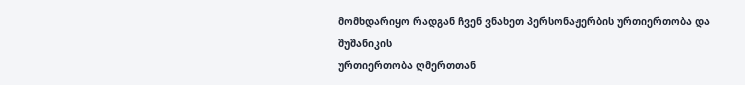მომხდარიყო რადგან ჩვენ ვნახეთ პერსონაჟერბის ურთიერთობა და შუშანიკის
ურთიერთობა ღმერთთან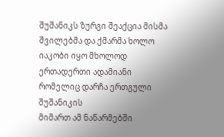შუშანიკს ზურგი შეაქცია მისმა შვილებმა და ქმარმა ხოლო
იაკობი იყო მხოლოდ ერთადერთი ადამიანი რომელიც დარჩა ერთგული შუშანიკის
მიმართ ამ ნაწარმებში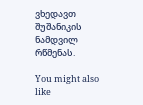ვხედავთ შუშანიკის ნამდვილ რწმენას.

You might also like